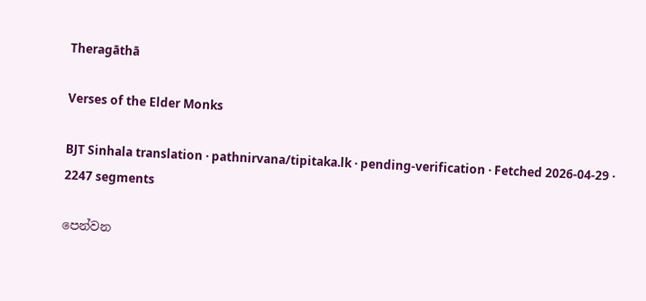Theragāthā

Verses of the Elder Monks

BJT Sinhala translation · pathnirvana/tipitaka.lk · pending-verification · Fetched 2026-04-29 · 2247 segments

පෙන්වන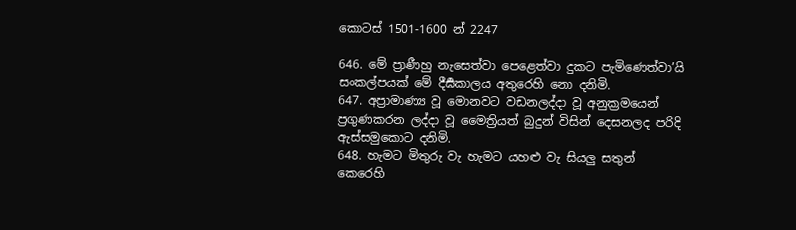කොටස් 1501-1600 න් 2247

646. මේ ප්‍රාණීහු නැසෙත්වා පෙළෙත්වා දුකට පැමිණෙත්වා’යි සංකල්පයක් මේ දීර්‍ඝකාලය අතුරෙහි නො දනිමි.
647. අප්‍රාමාණ්‍ය වූ මොනවට වඩනලද්දා වූ අනුක්‍රමයෙන් ප්‍රගුණකරන ලද්දා වූ මෛත්‍රියත් බුදුන් විසින් දෙසනලද පරිදි ඇස්සමුකොට දනිමි.
648. හැමට මිතුරු වැ හැමට යහළු වැ සියලු සතුන් කෙරෙහි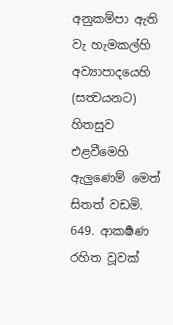අනුකම්පා ඇති වැ හැමකල්හි අව්‍යාපාදයෙහි (සත්‍වයනට) හිතසුව එළවීමෙහි ඇලුණෙම් මෙත් සිතත් වඩමි.
649. ආකර්‍ෂණ රහිත වූවක්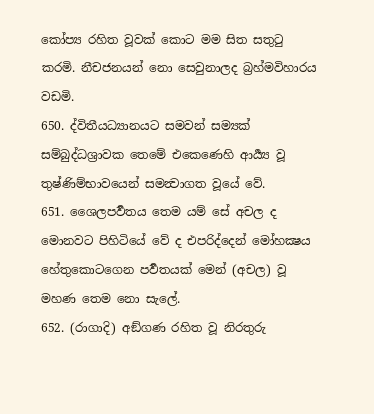කෝප්‍ය රහිත වූවක් කොට මම සිත සතුටු කරමි. නීචජනයන් නො සෙවුනාලද බ්‍රහ්මවිහාරය වඩමි.
650. ද්විතීයධ්‍යානයට සමවන් සම්‍යක් සම්බුද්ධශ්‍රාවක තෙමේ එකෙණෙහි ආර්‍ය්‍ය වූ තුෂ්ණිම්භාවයෙන් සමන්‍වාගත වූයේ වේ.
651. ශෛලපර්‍වතය තෙම යම් සේ අචල ද මොනවට පිහිටියේ වේ ද එපරිද්දෙන් මෝහක්‍ෂය හේතුකොටගෙන පර්‍වතයක් මෙන් (අචල) වූ මහණ තෙම නො සැලේ.
652. (රාගාදි) අඞ්ගණ රහිත වූ නිරතුරු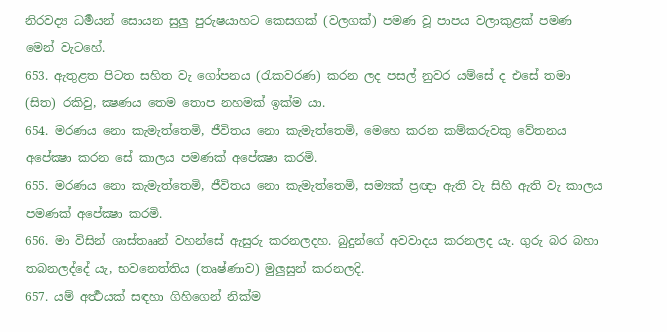නිරවද්‍ය ධර්‍මයන් සොයන සුලු පුරුෂයාහට කෙසගක් (වලගක්) පමණ වූ පාපය වලාකුළක් පමණ මෙන් වැටහේ.
653. ඇතුළත පිටත සහිත වැ ගෝපනය (රැකවරණ) කරන ලද පසල් නුවර යම්සේ ද එසේ තමා (සිත) රකිවු, ක්‍ෂණය තෙම තොප නහමක් ඉක්ම යා.
654. මරණය නො කැමැත්තෙමි, ජීවිතය නො කැමැත්තෙමි, මෙහෙ කරන කම්කරුවකු වේතනය අපේක්‍ෂා කරන සේ කාලය පමණක් අපේක්‍ෂා කරමි.
655. මරණය නො කැමැත්තෙමි, ජීවිතය නො කැමැත්තෙමි, සම්‍යක් ප්‍රඥා ඇති වැ සිහි ඇති වැ කාලය පමණක් අපේක්‍ෂා කරමි.
656. මා විසින් ශාස්තෲන් වහන්සේ ඇසුරු කරනලදහ. බුදුන්ගේ අවවාදය කරනලද යැ. ගුරු බර බහා තබනලද්දේ යැ, භවනෙත්තිය (තෘෂ්ණාව) මුලුසුන් කරනලදි.
657. යම් අර්‍ත්‍ථයක් සඳහා ගිහිගෙන් නික්ම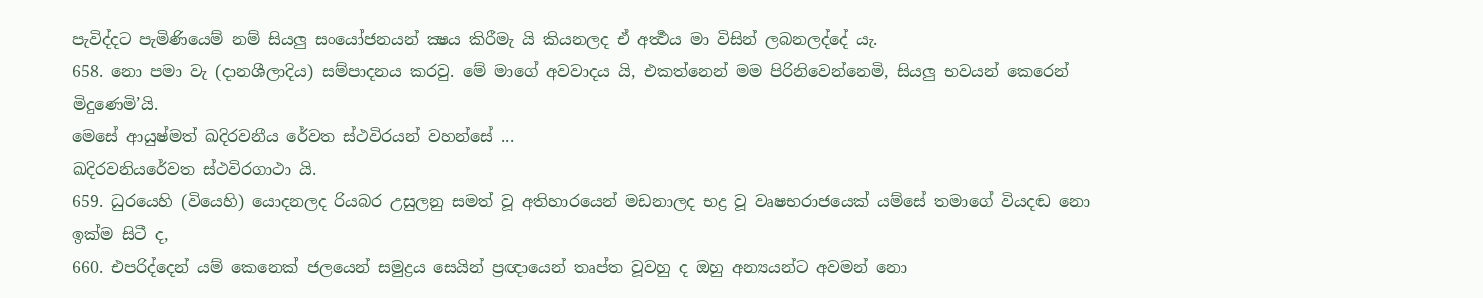පැවිද්දට පැමිණියෙම් නම් සියලු සංයෝජනයන් ක්‍ෂය කිරීමැ යි කියනලද ඒ අර්‍ත්‍ථය මා විසින් ලබනලද්දේ යැ.
658. නො පමා වැ (දානශීලාදිය) සම්පාදනය කරවු. මේ මාගේ අවවාදය යි, එකත්නෙන් මම පිරිනිවෙන්නෙමි, සියලු භවයන් කෙරෙන් මිදුණෙමි’යි.
මෙසේ ආයුෂ්මත් ඛදිරවනීය රේවත ස්ථවිරයන් වහන්සේ ...
ඛදිරවනියරේවත ස්ථවිරගාථා යි.
659. ධුරයෙහි (වියෙහි) යොදනලද රියබර උසුලනු සමත් වූ අතිහාරයෙන් මඩනාලද භද්‍ර වූ වෘෂභරාජයෙක් යම්සේ තමාගේ වියදඬ නො ඉක්ම සිටී ද,
660. එපරිද්දෙන් යම් කෙනෙක් ජලයෙන් සමුද්‍රය සෙයින් ප්‍රඥායෙන් තෘප්ත වූවහු ද ඔහු අන්‍යයන්ට අවමන් නො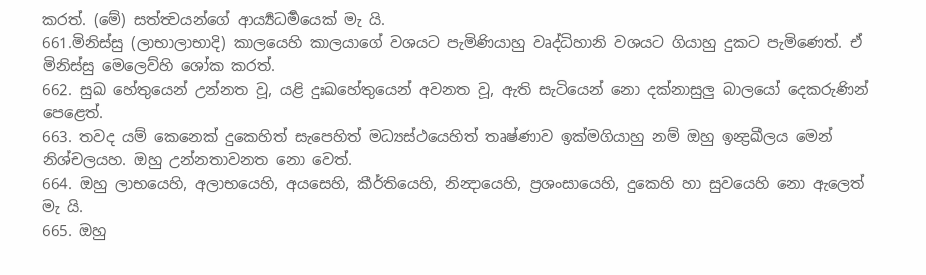කරත්. (මේ) සත්ත්‍වයන්ගේ ආර්‍ය්‍යධර්‍මයෙක් මැ යි.
661.මිනිස්සු (ලාභාලාභාදි) කාලයෙහි කාලයාගේ වශයට පැමිණියාහු වෘද්ධිහානි වශයට ගියාහු දුකට පැමිණෙත්. ඒ මිනිස්සු මෙලෙව්හි ශෝක කරත්.
662. සුඛ හේතුයෙන් උන්නත වූ, යළි දුඃඛහේතුයෙන් අවනත වූ, ඇති සැටියෙන් නො දක්නාසුලු බාලයෝ දෙකරුණින් පෙළෙත්.
663. තවද යම් කෙනෙක් දුකෙහිත් සැපෙහිත් මධ්‍යස්ථයෙහිත් තෘෂ්ණාව ඉක්මගියාහු නම් ඔහු ඉන්‍ද්‍රඛීලය මෙන් නිශ්චලයහ. ඔහු උන්නතාවනත නො වෙත්.
664. ඔහු ලාභයෙහි, අලාභයෙහි, අයසෙහි, කීර්තියෙහි, නින්‍දායෙහි, ප්‍රශංසායෙහි, දුකෙහි හා සුවයෙහි නො ඇලෙත් මැ යි.
665. ඔහු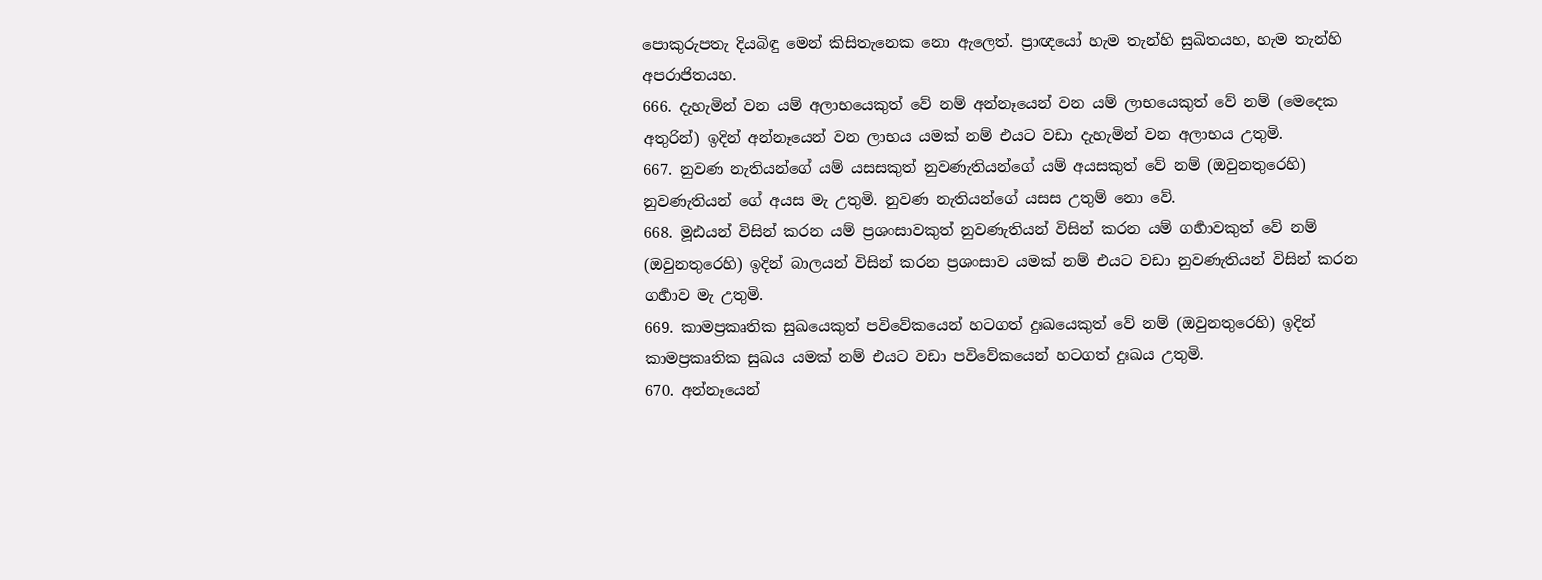පොකුරුපතැ දියබිඳු මෙන් කිසිතැනෙක නො ඇලෙත්. ප්‍රාඥයෝ හැම තැන්හි සුඛිතයහ, හැම තැන්හි අපරාජිතයහ.
666. දැහැමින් වන යම් අලාභයෙකුත් වේ නම් අන්නෑයෙන් වන යම් ලාභයෙකුත් වේ නම් (මෙදෙක අතුරින්) ඉදින් අන්නෑයෙන් වන ලාභය යමක් නම් එයට වඩා දැහැමින් වන අලාභය උතුමි.
667. නුවණ නැතියන්ගේ යම් යසසකුත් නුවණැතියන්ගේ යම් අයසකුත් වේ නම් (ඔවුනතුරෙහි) නුවණැතියන් ගේ අයස මැ උතුමි. නුවණ නැතියන්ගේ යසස උතුම් නො වේ.
668. මූඪයන් විසින් කරන යම් ප්‍රශංසාවකුත් නුවණැතියන් විසින් කරන යම් ගර්‍හාවකුත් වේ නම් (ඔවුනතුරෙහි) ඉදින් බාලයන් විසින් කරන ප්‍රශංසාව යමක් නම් එයට වඩා නුවණැතියන් විසින් කරන ගර්‍හාව මැ උතුමි.
669. කාමප්‍රකෘතික සුඛයෙකුත් පවිවේකයෙන් හටගත් දුඃඛයෙකුත් වේ නම් (ඔවුනතුරෙහි) ඉදින් කාමප්‍රකෘතික සුඛය යමක් නම් එයට වඩා පවිවේකයෙන් හටගත් දුඃඛය උතුමි.
670. අන්නෑයෙන්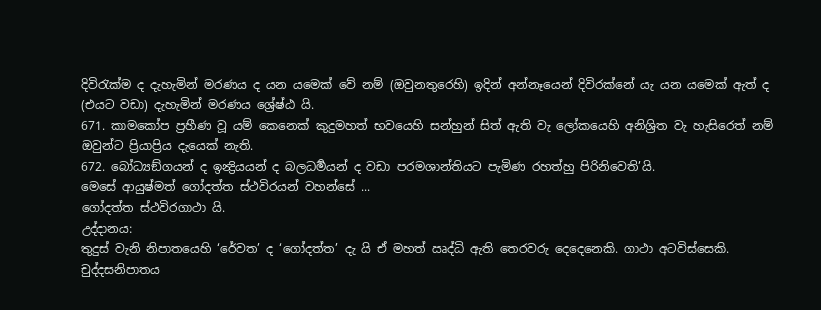දිවිරැක්ම ද දැහැමින් මරණය ද යන යමෙක් වේ නම් (ඔවුනතුරෙහි) ඉදින් අන්නෑයෙන් දිවිරක්නේ යැ යන යමෙක් ඇත් ද (එයට වඩා) දැහැමින් මරණය ශ්‍රේෂ්ඨ යි.
671. කාමකෝප ප්‍රහීණ වූ යම් කෙනෙක් කුදුමහත් භවයෙහි සන්හුන් සිත් ඇති වැ ලෝකයෙහි අනිශ්‍රිත වැ හැසිරෙත් නම් ඔවුන්ට ප්‍රියාප්‍රිය දැයෙක් නැති.
672. බෝධ්‍යඞ්ගයන් ද ඉන්‍ද්‍රියයන් ද බලධර්‍මයන් ද වඩා පරමශාන්තියට පැමිණ රහත්හු පිරිනිවෙති’යි.
මෙසේ ආයුෂ්මත් ගෝදත්ත ස්ථවිරයන් වහන්සේ ...
ගෝදත්ත ස්ථවිරගාථා යි.
උද්දානය:
තුදුස් වැනි නිපාතයෙහි ‘රේවත’ ද ‘ගෝදත්ත’ දැ යි ඒ මහත් ඍද්ධි ඇති තෙරවරු දෙදෙනෙකි. ගාථා අටවිස්සෙකි.
චුද්දසනිපාතය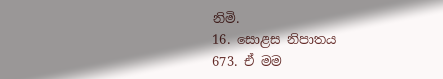නිමි.
16. සොළස නිපාතය
673. ඒ මම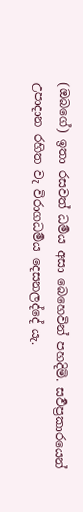(ඔබගේ) ඉතා රසවත් ධර්‍මය අසා බෙහෙවින් පහදිමි. සර්‍වප්‍රකාරයෙන් උපාදාන රහිත වැ විරාගධර්‍මය දෙසනලද්දේ යැ.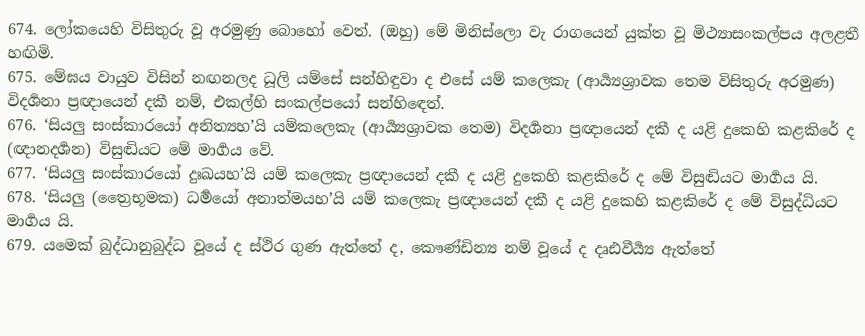674. ලෝකයෙහි විසිතුරු වූ අරමුණු බොහෝ වෙත්. (ඔහු) මේ මිනිස්ලො වැ රාගයෙන් යුක්ත වූ මිථ්‍යාසංකල්පය අලළතී හඟිමි.
675. මේඝය වායුව විසින් නඟනලද ධූලි යම්සේ සන්හිඳුවා ද එසේ යම් කලෙකැ (ආර්‍ය්‍යශ්‍රාවක තෙම විසිතුරු අරමුණ) විදර්‍ශනා ප්‍රඥායෙන් දකී නම්, එකල්හි සංකල්පයෝ සන්හිඳෙත්.
676. ‘සියලු සංස්කාරයෝ අනිත්‍යහ’යි යම්කලෙකැ (ආර්‍ය්‍යශ්‍රාවක තෙම) විදර්‍ශනා ප්‍රඥායෙන් දකී ද යළි දුකෙහි කළකිරේ ද (ඥානදර්‍ශන) විසුඬියට මේ මාර්‍ගය වේ.
677. ‘සියලු සංස්කාරයෝ දුඃඛයහ’යි යම් කලෙකැ ප්‍රඥායෙන් දකී ද යළි දුකෙහි කළකිරේ ද මේ විසුඬියට මාර්‍ගය යි.
678. ‘සියලු (ත්‍රෛභූමක) ධර්‍මයෝ අනාත්මයහ’යි යම් කලෙකැ ප්‍රඥායෙන් දකී ද යළි දුකෙහි කළකිරේ ද මේ විසුද්ධියට මාර්‍ගය යි.
679. යමෙක් බුද්ධානුබුද්ධ වූයේ ද ස්ථිර ගුණ ඇත්තේ ද, කෞණ්ඩින්‍ය නම් වූයේ ද දෘඪවීර්‍ය්‍ය ඇත්තේ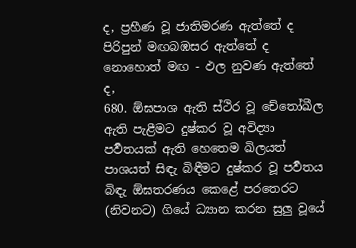ද, ප්‍රහීණ වූ ජාතිමරණ ඇත්තේ ද පිරිපුන් මඟබඹසර ඇත්තේ ද නොහොත් මඟ - ඵල නුවණ ඇත්තේ ද,
680. ඕඝපාශ ඇති ස්ථිර වූ චේතෝඛීල ඇති පැළීමට දුෂ්කර වූ අවිද්‍යා පර්‍වතයක් ඇති හෙතෙම ඛිලයත් පාශයත් සිඳැ බිඳීමට දුෂ්කර වූ පර්‍වතය බිඳැ ඕඝතරණය කෙළේ පරතෙරට (නිවනට) ගියේ ධ්‍යාන කරන සුලු වූයේ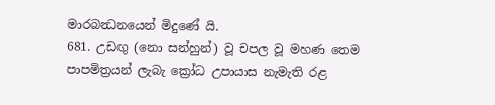මාරබන්‍ධනයෙන් මිදුණේ යි.
681. උඩඟු (නො සන්හුන්) වූ චපල වූ මහණ තෙම පාපමිත්‍රයන් ලැබැ ක්‍රෝධ උපායාස නැමැති රළ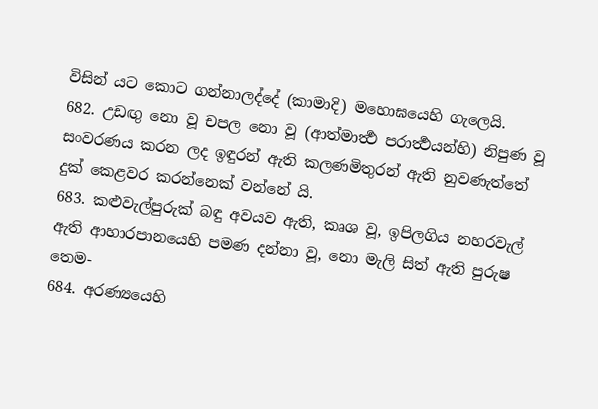විසින් යට කොට ගන්නාලද්දේ (කාමාදි) මහොඝයෙහි ගැලෙයි.
682. උඩඟු නො වූ චපල නො වූ (ආත්මාර්‍ත්‍ථ පරාර්‍ත්‍ථයන්හි) නිපුණ වූ සංවරණය කරන ලද ඉඳුරන් ඇති කලණමිතුරන් ඇති නුවණැත්තේ දුක් කෙළවර කරන්නෙක් වන්නේ යි.
683. කළුවැල්පුරුක් බඳු අවයව ඇති, කෘශ වූ, ඉපිලගිය නහරවැල් ඇති ආහාරපානයෙහි පමණ දන්නා වූ, නො මැලි සිත් ඇති පුරුෂ තෙම-
684. අරණ්‍යයෙහි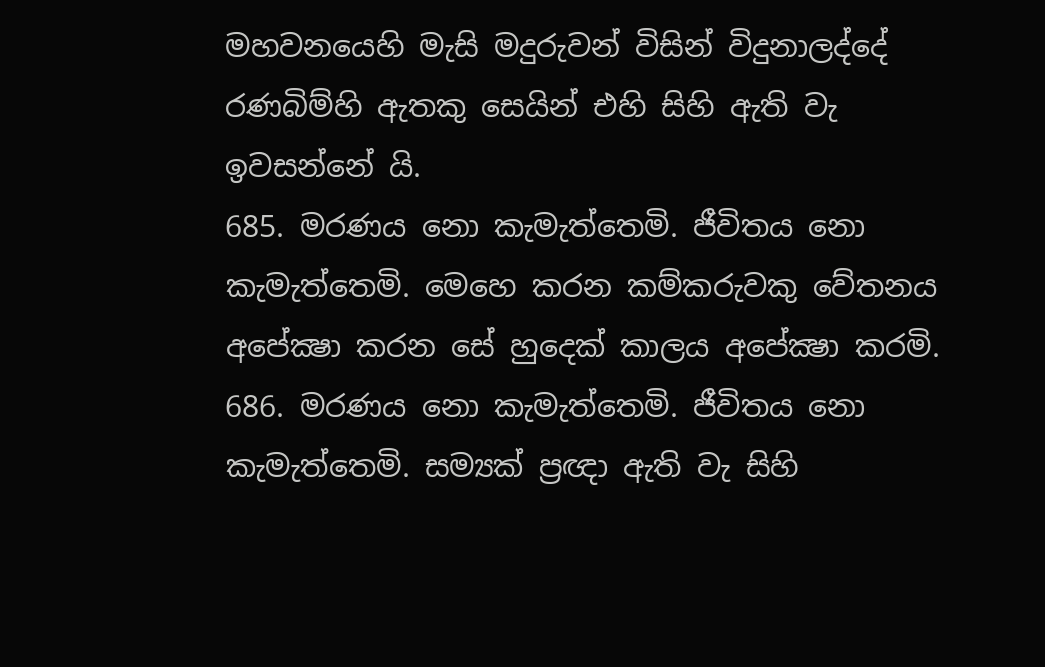මහවනයෙහි මැසි මදුරුවන් විසින් විදුනාලද්දේ රණබිම්හි ඇතකු සෙයින් එහි සිහි ඇති වැ ඉවසන්නේ යි.
685. මරණය නො කැමැත්තෙමි. ජීවිතය නො කැමැත්තෙමි. මෙහෙ කරන කම්කරුවකු වේතනය අපේක්‍ෂා කරන සේ හුදෙක් කාලය අපේක්‍ෂා කරමි.
686. මරණය නො කැමැත්තෙමි. ජීවිතය නො කැමැත්තෙමි. සම්‍යක් ප්‍රඥා ඇති වැ සිහි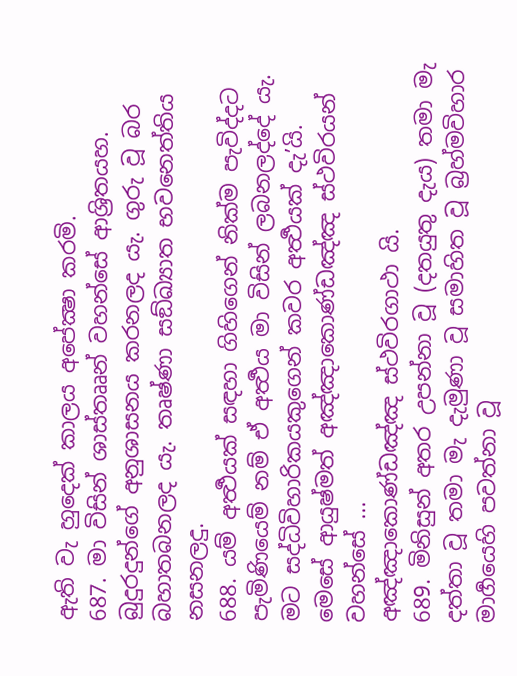ඇති වැ හුදෙක් කාලය අපේක්‍ෂා කරමි.
687. මා විසින් ශාස්තෲන් වහන්සේ ආශ්‍රිතයහ. බුදුරදුන්ගේ අනුශාසනය කරනලද යැ. ගුරු වූ බර බහාතබනලද යැ. තෘෂ්ණා සඞ්ඛ්‍යාත භවනෙත්තිය නසනලදු.
688. යම් අර්‍ත්‍ථයක් සඳහා ගිහිගෙන් නික්ම පැවිද්දට පැමිණියෙම් නම් ඒ අර්‍ත්‍ථය මා විසින් ලබනලද්දේ යැ. මට සද්ධිවිහාරිකයකුගෙන් කවර අර්‍ත්‍ථයක් දැ’යි.
මෙසේ ආයුෂ්මත් අඤ්ඤාකොණ්ඩඤ්ඤ ස්ථවිරයන් වහන්සේ ...
අඤ්ඤාකොණ්ඩඤ්ඤ ස්ථවිරගාථා යි.
689. මිනිසුන් අතර උපන්නා වූ (දතයුතු දැය) තමා මැ දත්තා වූ තමා මැ දැමුණා වූ සමාහිත වූ බ්‍රහ්මවිහාර මාර්‍ගයෙහි පවත්නා වූ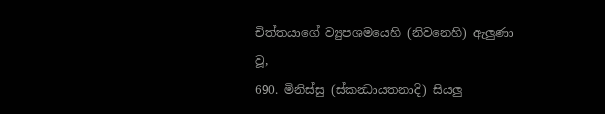චිත්තයාගේ ව්‍යුපශමයෙහි (නිවනෙහි) ඇලුණා වූ,
690. මිනිස්සු (ස්කන්‍ධායතනාදි) සියලු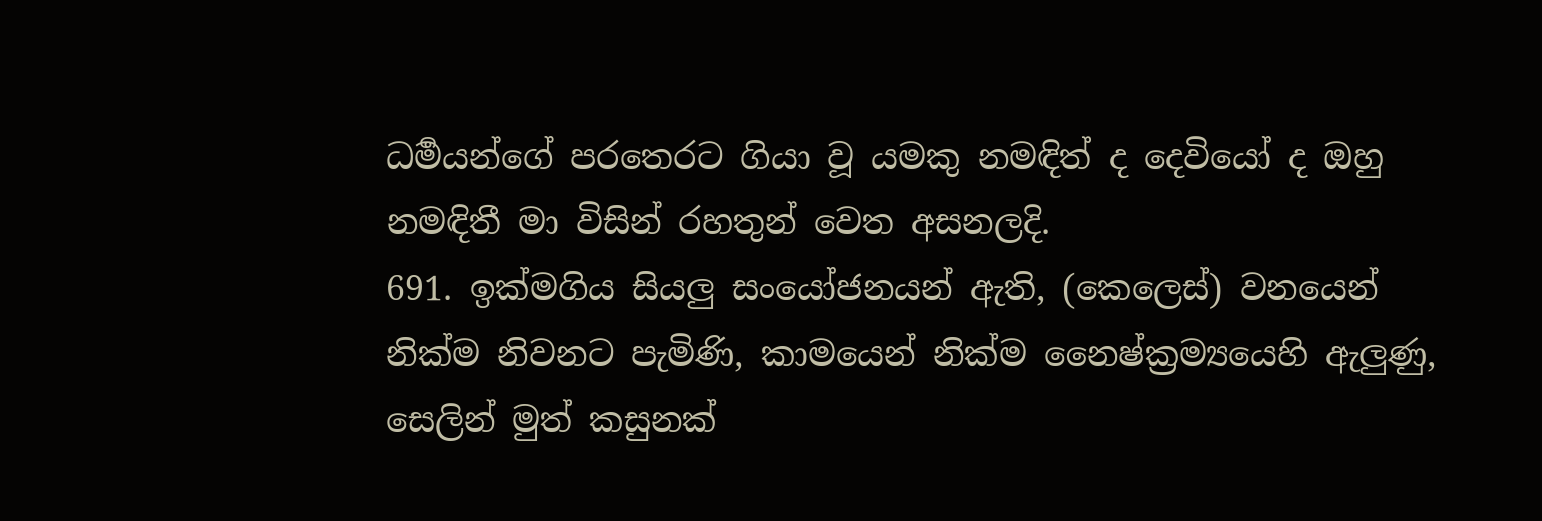ධර්‍මයන්ගේ පරතෙරට ගියා වූ යමකු නමඳිත් ද දෙවියෝ ද ඔහු නමඳිතී මා විසින් රහතුන් වෙත අසනලදි.
691. ඉක්මගිය සියලු සංයෝජනයන් ඇති, (කෙලෙස්) වනයෙන් නික්ම නිවනට පැමිණි, කාමයෙන් නික්ම නෛෂ්ක්‍රම්‍යයෙහි ඇලුණු, සෙලින් මුත් කසුනක්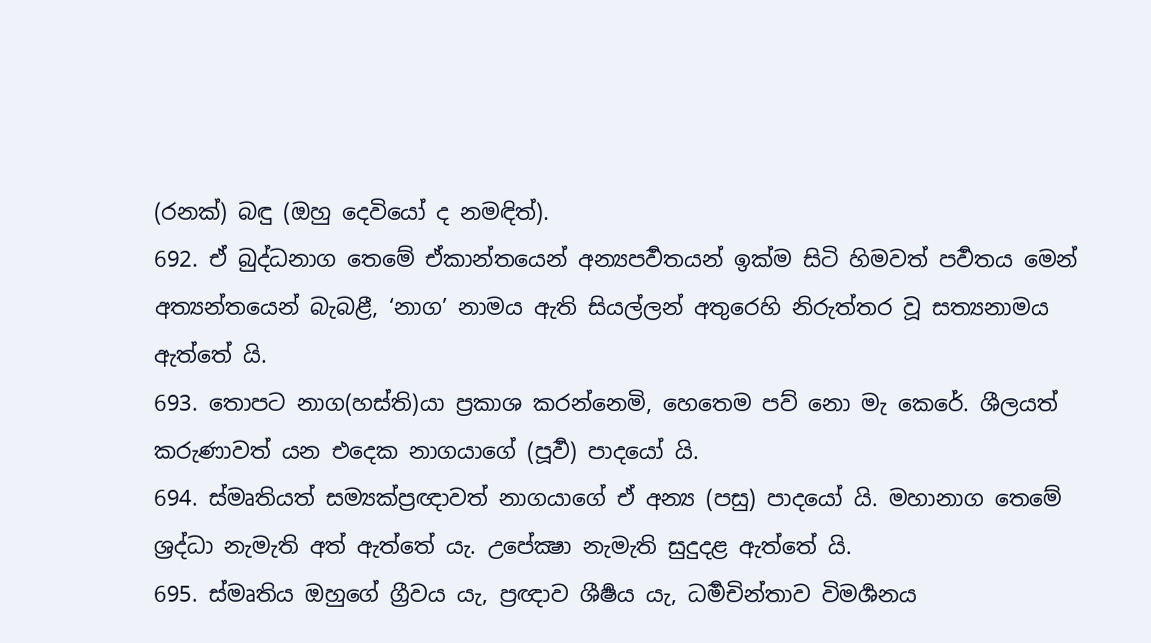(රනක්) බඳු (ඔහු දෙවියෝ ද නමඳිත්).
692. ඒ බුද්ධනාග තෙමේ ඒකාන්තයෙන් අන්‍යපර්‍වතයන් ඉක්ම සිටි හිමවත් පර්‍වතය මෙන් අත්‍යන්තයෙන් බැබළී, ‘නාග’ නාමය ඇති සියල්ලන් අතුරෙහි නිරුත්තර වූ සත්‍යනාමය ඇත්තේ යි.
693. තොපට නාග(හස්ති)යා ප්‍රකාශ කරන්නෙමි, හෙතෙම පව් නො මැ කෙරේ. ශීලයත් කරුණාවත් යන එදෙක නාගයාගේ (පූර්‍ව) පාදයෝ යි.
694. ස්මෘතියත් සම්‍යක්ප්‍රඥාවත් නාගයාගේ ඒ අන්‍ය (පසු) පාදයෝ යි. මහානාග තෙමේ ශ්‍රද්ධා නැමැති අත් ඇත්තේ යැ. උපේක්‍ෂා නැමැති සුදුදළ ඇත්තේ යි.
695. ස්මෘතිය ඔහුගේ ග්‍රීවය යැ, ප්‍රඥාව ශීර්‍ෂය යැ, ධර්‍මචින්තාව විමර්‍ශනය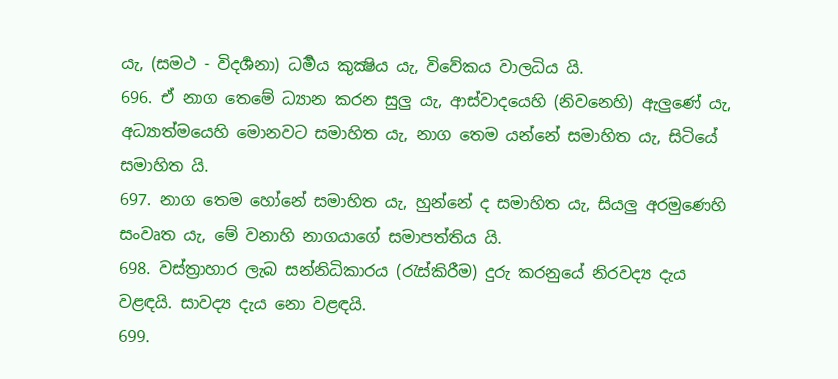යැ, (සමථ - විදර්‍ශනා) ධර්‍මය කුක්‍ෂිය යැ, විවේකය වාලධිය යි.
696. ඒ නාග තෙමේ ධ්‍යාන කරන සුලු යැ, ආස්වාදයෙහි (නිවනෙහි) ඇලුණේ යැ, අධ්‍යාත්මයෙහි මොනවට සමාහිත යැ, නාග තෙම යන්නේ සමාහිත යැ, සිටියේ සමාහිත යි.
697. නාග තෙම හෝනේ සමාහිත යැ, හුන්නේ ද සමාහිත යැ, සියලු අරමුණෙහි සංවෘත යැ, මේ වනාහි නාගයාගේ සමාපත්තිය යි.
698. වස්ත්‍රාහාර ලැබ සන්නිධිකාරය (රැස්කිරීම) දුරු කරනුයේ නිරවද්‍ය දැය වළඳයි. සාවද්‍ය දැය නො වළඳයි.
699.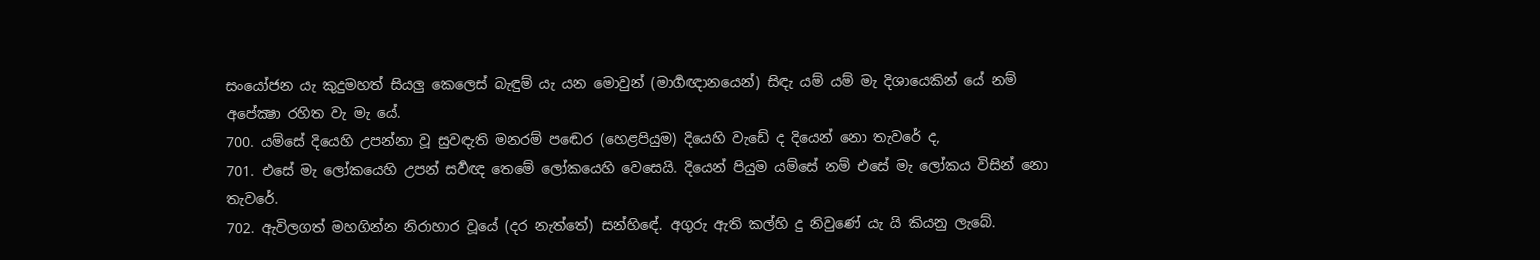සංයෝජන යැ කුදුමහත් සියලු කෙලෙස් බැඳුම් යැ යන මොවුන් (මාර්‍ගඥානයෙන්) සිඳැ යම් යම් මැ දිශායෙකින් යේ නම් අපේක්‍ෂා රහිත වැ මැ යේ.
700. යම්සේ දියෙහි උපන්නා වූ සුවඳැති මනරම් පඬෙර (හෙළපියුම) දියෙහි වැඩේ ද දියෙන් නො තැවරේ ද,
701. එසේ මැ ලෝකයෙහි උපන් සර්‍වඥ තෙමේ ලෝකයෙහි වෙසෙයි. දියෙන් පියුම යම්සේ නම් එසේ මැ ලෝකය විසින් නො තැවරේ.
702. ඇවිලගත් මහගින්න නිරාහාර වූයේ (දර නැත්තේ) සන්හිඳේ. අගුරු ඇති කල්හි දු නිවුණේ යැ යි කියනු ලැබේ.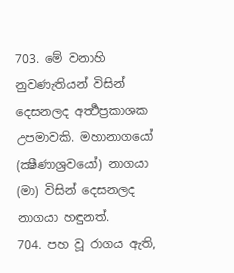703. මේ වනාහි නුවණැතියන් විසින් දෙසනලද අර්‍ත්‍ථප්‍රකාශක උපමාවකි. මහානාගයෝ (ක්‍ෂීණාශ්‍රවයෝ) නාගයා (මා) විසින් දෙසනලද නාගයා හඳුනත්.
704. පහ වූ රාගය ඇති,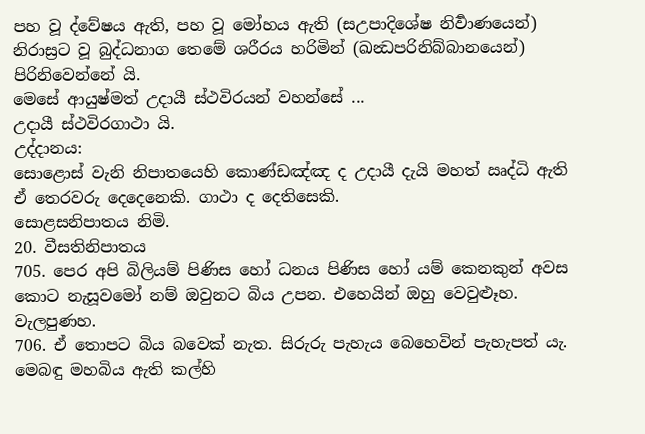පහ වූ ද්වේෂය ඇති, පහ වූ මෝහය ඇති (සඋපාදිශේෂ නිර්‍වාණයෙන්) නිරාස්‍රට වූ බුද්ධනාග තෙමේ ශරීරය හරිමින් (ඛන්‍ධපරිනිබ්බානයෙන්) පිරිනිවෙන්නේ යි.
මෙසේ ආයුෂ්මත් උදායී ස්ථවිරයන් වහන්සේ ...
උදායී ස්ථවිරගාථා යි.
උද්දානය:
සොළොස් වැනි නිපාතයෙහි කොණ්ඩඤ්ඤ ද උදායී දැයි මහත් ඍද්ධි ඇති ඒ තෙරවරු දෙදෙනෙකි. ගාථා ද දෙතිසෙකි.
සොළසනිපාතය නිමි.
20. වීසතිනිපාතය
705. පෙර අපි බිලියම් පිණිස හෝ ධනය පිණිස හෝ යම් කෙනකුන් අවස කොට නැසූවමෝ නම් ඔවුනට බිය උපන. එහෙයින් ඔහු වෙවුළූහ. වැලපුණහ.
706. ඒ තොපට බිය බවෙක් නැත. සිරුරු පැහැය බෙහෙවින් පැහැපත් යැ. මෙබඳු මහබිය ඇති කල්හි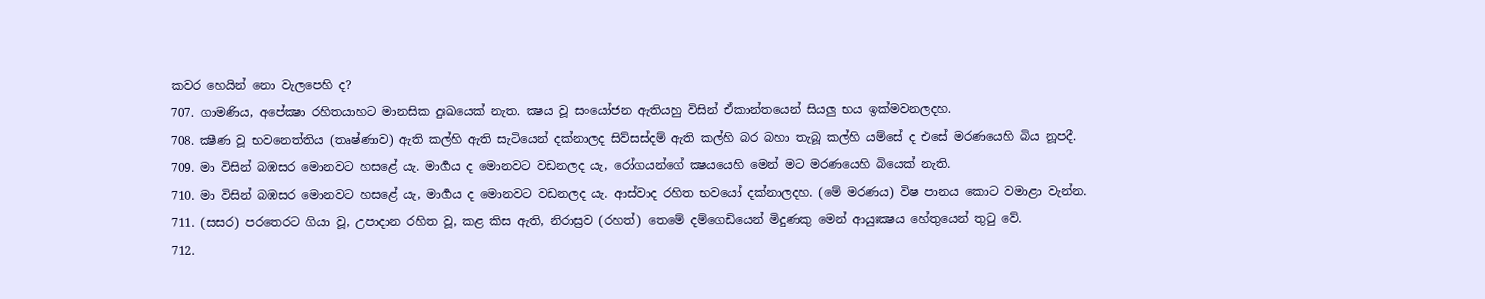කවර හෙයින් නො වැලපෙහි ද?
707. ගාමණිය, අපේක්‍ෂා රහිතයාහට මානසික දුඃඛයෙක් නැත. ක්‍ෂය වූ සංයෝජන ඇතියහු විසින් ඒකාන්තයෙන් සියලු භය ඉක්මවනලදහ.
708. ක්‍ෂීණ වූ භවනෙත්තිය (තෘෂ්ණාව) ඇති කල්හි ඇති සැටියෙන් දක්නාලද සිව්සස්දම් ඇති කල්හි බර බහා තැබූ කල්හි යම්සේ ද එසේ මරණයෙහි බිය නූපදී.
709. මා විසින් බඹසර මොනවට හසළේ යැ. මාර්‍ගය ද මොනවට වඩනලද යැ, රෝගයන්ගේ ක්‍ෂයයෙහි මෙන් මට මරණයෙහි බියෙක් නැති.
710. මා විසින් බඹසර මොනවට හසළේ යැ, මාර්‍ගය ද මොනවට වඩනලද යැ. ආස්වාද රහිත භවයෝ දක්නාලදහ. (මේ මරණය) විෂ පානය කොට වමාළා වැන්න.
711. (සසර) පරතෙරට ගියා වූ, උපාදාන රහිත වූ, කළ කිස ඇති, නිරාස්‍රව (රහත්) තෙමේ දම්ගෙඩියෙන් මිදුණකු මෙන් ආයුඃක්‍ෂය හේතුයෙන් තුටු වේ.
712.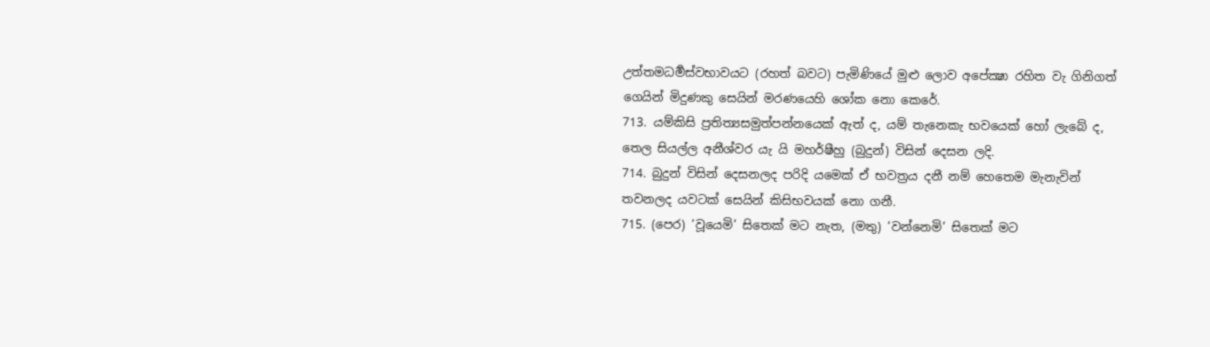උත්තමධර්‍මස්වභාවයට (රහත් බවට) පැමිණියේ මුළු ලොව අපේක්‍ෂා රහිත වැ ගිනිගත් ගෙයින් මිදුණකු සෙයින් මරණයෙහි ශෝක නො කෙරේ.
713. යම්කිසි ප්‍රතිත්‍යසමුත්පන්නයෙක් ඇත් ද, යම් තැනෙකැ භවයෙක් හෝ ලැබේ ද, තෙල සියල්ල අනීශ්වර යැ යි මහර්ෂීහු (බුදුන්) විසින් දෙසන ලදි.
714. බුදුන් විසින් දෙසනලද පරිදි යමෙක් ඒ භවත්‍රය දනී නම් හෙතෙම මැනැවින් තවනලද යවටක් සෙයින් කිසිභවයක් නො ගනී.
715. (පෙර) ‘වූයෙමි’ සිතෙක් මට නැත, (මතු) ‘වන්නෙමි’ සිතෙක් මට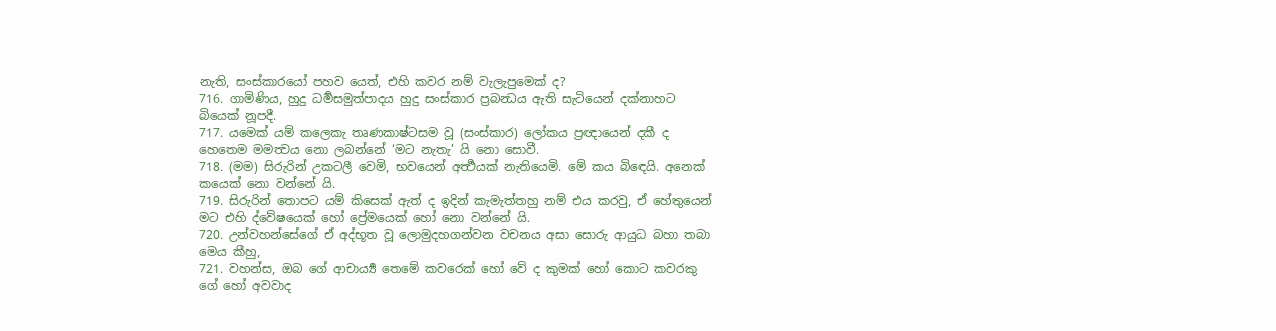නැති, සංස්කාරයෝ පහව යෙත්, එහි කවර නම් වැලැපුමෙක් ද?
716. ගාමිණිය, හුදු ධර්‍මසමුත්පාදය හුදු සංස්කාර ප්‍රබන්‍ධය ඇති සැටියෙන් දක්නාහට බියෙක් නූපදී.
717. යමෙක් යම් කලෙකැ තෘණකාෂ්ටසම වූ (සංස්කාර) ලෝකය ප්‍රඥායෙන් දකී ද හෙතෙම මමත්‍වය නො ලබන්නේ ‘මට නැතැ’ යි නො සොවී.
718. (මම) සිරුරින් උකටලී වෙමි, භවයෙන් අර්‍ත්‍ථයක් නැතියෙමි. මේ කය බිඳෙයි. අනෙක් කයෙක් නො වන්නේ යි.
719. සිරුරින් තොපට යම් කිසෙක් ඇත් ද ඉදින් කැමැත්තහු නම් එය කරවු, ඒ හේතුයෙන් මට එහි ද්වේෂයෙක් හෝ ප්‍රේමයෙක් හෝ නො වන්නේ යි.
720. උන්වහන්සේගේ ඒ අද්භූත වූ ලොමුදහගන්වන වචනය අසා සොරු ආයුධ බහා තබා මෙය කීහු,
721. වහන්ස, ඔබ ගේ ආචාර්‍ය්‍ය තෙමේ කවරෙක් හෝ වේ ද කුමක් හෝ කොට කවරකු ගේ හෝ අවවාද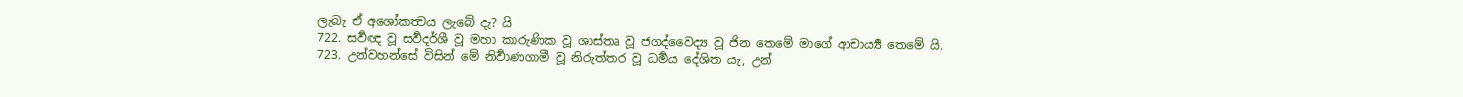ලැබැ ඒ අශෝකත්‍වය ලැබේ දැ? යි
722. සර්‍වඥ වූ සර්‍වදර්ශී වූ මහා කාරුණික වූ ශාස්තෘ වූ ජගද්වෛද්‍ය වූ ජින තෙමේ මාගේ ආචාර්‍ය්‍ය තෙමේ යි.
723. උන්වහන්සේ විසින් මේ නිර්‍වාණගාමී වූ නිරුත්තර වූ ධර්‍මය දේශිත යැ, උන්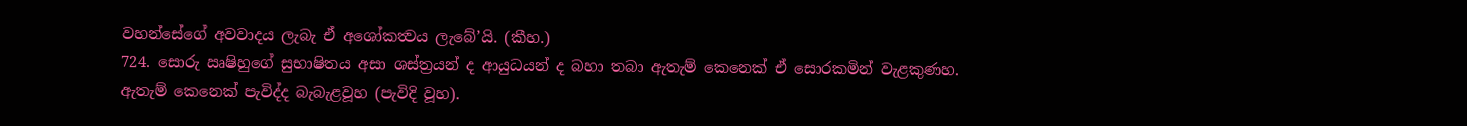වහන්සේගේ අවවාදය ලැබැ ඒ අශෝකත්‍වය ලැබේ’යි. (කීහ.)
724. සොරු ඍෂිහුගේ සුභාෂිතය අසා ශස්ත්‍රයන් ද ආයුධයන් ද බහා තබා ඇතැම් කෙනෙක් ඒ සොරකමින් වැළකුණහ. ඇතැම් කෙනෙක් පැවිද්ද බැබැළවූහ (පැවිදි වූහ).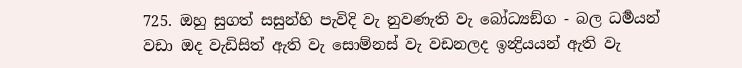725. ඔහු සුගත් සසුන්හි පැවිදි වැ නුවණැති වැ බෝධ්‍යඞ්ග - බල ධර්‍මයන් වඩා ඔද වැඩිසිත් ඇති වැ සොම්නස් වැ වඩනලද ඉන්‍ද්‍රියයන් ඇති වැ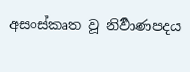අසංස්කෘත වූ නිර්‍වාණපදය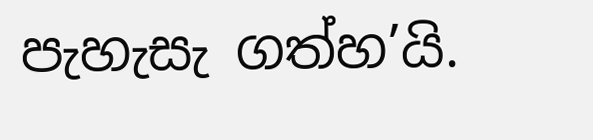පැහැසැ ගත්හ’යි.